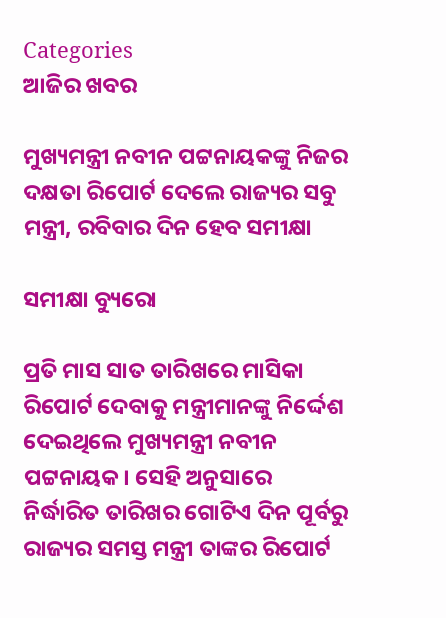Categories
ଆଜିର ଖବର

ମୁଖ୍ୟମନ୍ତ୍ରୀ ନବୀନ ପଟ୍ଟନାୟକଙ୍କୁ ନିଜର ଦକ୍ଷତା ରିପୋର୍ଟ ଦେଲେ ରାଜ୍ୟର ସବୁ ମନ୍ତ୍ରୀ, ରବିବାର ଦିନ ହେବ ସମୀକ୍ଷା

ସମୀକ୍ଷା ବ୍ୟୁରୋ

ପ୍ରତି ମାସ ସାତ ତାରିଖରେ ମାସିକା ରିପୋର୍ଟ ଦେବାକୁ ମନ୍ତ୍ରୀମାନଙ୍କୁ ନିର୍ଦ୍ଦେଶ ଦେଇଥିଲେ ମୁଖ୍ୟମନ୍ତ୍ରୀ ନବୀନ ପଟ୍ଟନାୟକ। ସେହି ଅନୁସାରେ ନିର୍ଦ୍ଧାରିତ ତାରିଖର ଗୋଟିଏ ଦିନ ପୂର୍ବରୁ ରାଜ୍ୟର ସମସ୍ତ ମନ୍ତ୍ରୀ ତାଙ୍କର ରିପୋର୍ଟ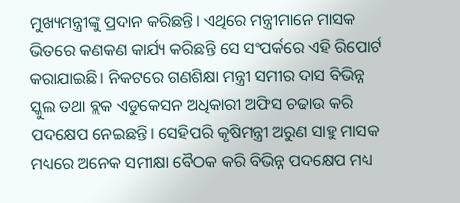ମୁଖ୍ୟମନ୍ତ୍ରୀଙ୍କୁ ପ୍ରଦାନ କରିଛନ୍ତି। ଏଥିରେ ମନ୍ତ୍ରୀମାନେ ମାସକ ଭିତରେ କଣକଣ କାର୍ଯ୍ୟ କରିଛନ୍ତି ସେ ସଂପର୍କରେ ଏହି ରିପୋର୍ଟ କରାଯାଇଛି। ନିକଟରେ ଗଣଶିକ୍ଷା ମନ୍ତ୍ରୀ ସମୀର ଦାସ ବିଭିନ୍ନ ସ୍କୁଲ ତଥା ବ୍ଲକ ଏଡୁକେସନ ଅଧିକାରୀ ଅଫିସ ଚଢାଉ କରି ପଦକ୍ଷେପ ନେଇଛନ୍ତି। ସେହିପରି କୃଷିମନ୍ତ୍ରୀ ଅରୁଣ ସାହୁ ମାସକ ମଧ୍ୟରେ ଅନେକ ସମୀକ୍ଷା ବୈଠକ କରି ବିଭିନ୍ନ ପଦକ୍ଷେପ ମଧ୍ୟ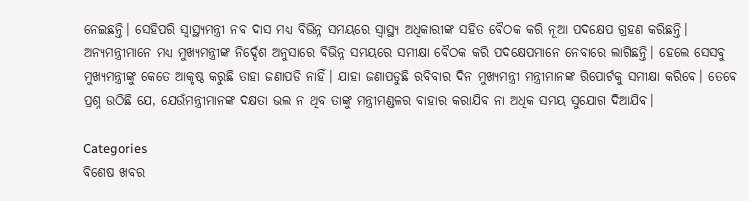ନେଇଛନ୍ତି। ସେହିପରି ସ୍ବାସ୍ଥ୍ୟମନ୍ତ୍ରୀ ନବ ଦାସ ମଧ୍ୟ ବିଭିନ୍ନ ସମୟରେ ସ୍ବାସ୍ଥ୍ୟ ଅଧିକାରୀଙ୍କ ସହିତ ବୈଠକ କରି ନୂଆ ପଦକ୍ଷେପ ଗ୍ରହଣ କରିଛନ୍ତି। ଅନ୍ୟମନ୍ତ୍ରୀମାନେ ମଧ୍ୟ ମୁଖ୍ୟମନ୍ତ୍ରୀଙ୍କ ନିର୍ଦ୍ଦେଶ ଅନୁସାରେ ବିଭିନ୍ନ ସମୟରେ ସମୀକ୍ଷା ବୈଠକ କରି ପଦକ୍ଷେପମାନେ ନେବାରେ ଲାଗିଛନ୍ତି। ହେଲେ ସେସବୁ ମୁଖ୍ୟମନ୍ତ୍ରୀଙ୍କୁ କେତେ ଆକୃଷ୍ଠ କରୁଛି ତାହା ଜଣାପଡି ନାହିଁ। ଯାହା ଜଣାପଡୁଛି ରବିବାର ଦିନ ମୁଖ୍ୟମନ୍ତ୍ରୀ ମନ୍ତ୍ରୀମାନଙ୍କ ରିପୋର୍ଟକୁ ସମୀକ୍ଷା କରିବେ। ତେବେ ପ୍ରଶ୍ନ ଉଠିଛି ଯେ, ଯେଉଁମନ୍ତ୍ରୀମାନଙ୍କ ଦକ୍ଷତା ଭଲ ନ ଥିବ ତାଙ୍କୁ ମନ୍ତ୍ରୀମଣ୍ଡଳର ବାହାର କରାଯିବ ନା ଅଧିକ ସମୟ ସୁଯୋଗ ଦିଆଯିବ।

Categories
ବିଶେଷ ଖବର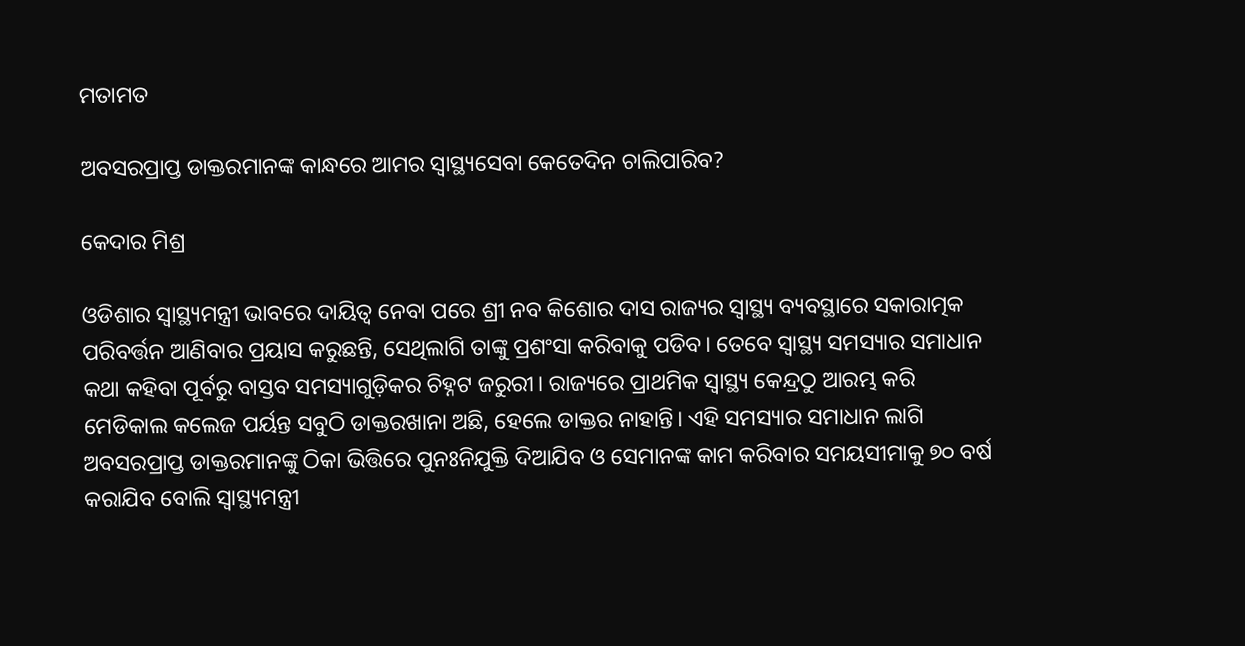ମତାମତ

ଅବସରପ୍ରାପ୍ତ ଡାକ୍ତରମାନଙ୍କ କାନ୍ଧରେ ଆମର ସ୍ବାସ୍ଥ୍ୟସେବା କେତେଦିନ ଚାଲିପାରିବ?

କେଦାର ମିଶ୍ର

ଓଡିଶାର ସ୍ବାସ୍ଥ୍ୟମନ୍ତ୍ରୀ ଭାବରେ ଦାୟିତ୍ଵ ନେବା ପରେ ଶ୍ରୀ ନବ କିଶୋର ଦାସ ରାଜ୍ୟର ସ୍ୱାସ୍ଥ୍ୟ ବ୍ୟବସ୍ଥାରେ ସକାରାତ୍ମକ ପରିବର୍ତ୍ତନ ଆଣିବାର ପ୍ରୟାସ କରୁଛନ୍ତି, ସେଥିଲାଗି ତାଙ୍କୁ ପ୍ରଶଂସା କରିବାକୁ ପଡିବ। ତେବେ ସ୍ୱାସ୍ଥ୍ୟ ସମସ୍ୟାର ସମାଧାନ କଥା କହିବା ପୂର୍ବରୁ ବାସ୍ତବ ସମସ୍ୟାଗୁଡ଼ିକର ଚିହ୍ନଟ ଜରୁରୀ। ରାଜ୍ୟରେ ପ୍ରାଥମିକ ସ୍ୱାସ୍ଥ୍ୟ କେନ୍ଦ୍ରଠୁ ଆରମ୍ଭ କରି ମେଡିକାଲ କଲେଜ ପର୍ୟନ୍ତ ସବୁଠି ଡାକ୍ତରଖାନା ଅଛି, ହେଲେ ଡାକ୍ତର ନାହାନ୍ତି। ଏହି ସମସ୍ୟାର ସମାଧାନ ଲାଗି ଅବସରପ୍ରାପ୍ତ ଡାକ୍ତରମାନଙ୍କୁ ଠିକା ଭିତ୍ତିରେ ପୁନଃନିଯୁକ୍ତି ଦିଆଯିବ ଓ ସେମାନଙ୍କ କାମ କରିବାର ସମୟସୀମାକୁ ୭୦ ବର୍ଷ କରାଯିବ ବୋଲି ସ୍ବାସ୍ଥ୍ୟମନ୍ତ୍ରୀ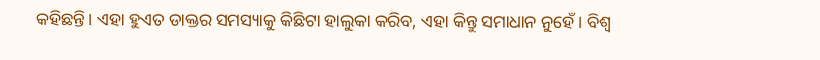କହିଛନ୍ତି। ଏହା ହୁଏତ ଡାକ୍ତର ସମସ୍ୟାକୁ କିଛିଟା ହାଲୁକା କରିବ, ଏହା କିନ୍ତୁ ସମାଧାନ ନୁହେଁ। ବିଶ୍ଵ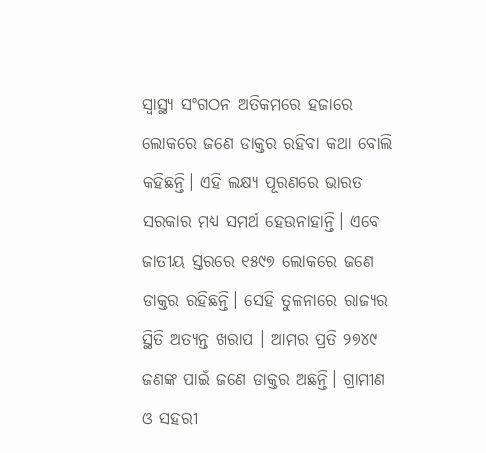ସ୍ୱାସ୍ଥ୍ୟ ସଂଗଠନ ଅତିକମରେ ହଜାରେ ଲୋକରେ ଜଣେ ଡାକ୍ତର ରହିବା କଥା ବୋଲି କହିଛନ୍ତି। ଏହି ଲକ୍ଷ୍ୟ ପୂରଣରେ ଭାରତ ସରକାର ମଧ୍ୟ ସମର୍ଥ ହେଉନାହାନ୍ତି। ଏବେ ଜାତୀୟ ସ୍ତରରେ ୧୫୯୭ ଲୋକରେ ଜଣେ ଡାକ୍ତର ରହିଛନ୍ତି। ସେହି ତୁଳନାରେ ରାଜ୍ୟର ସ୍ଥିତି ଅତ୍ୟନ୍ତ ଖରାପ । ଆମର ପ୍ରତି ୨୭୪୯ ଜଣଙ୍କ ପାଇଁ ଜଣେ ଡାକ୍ତର ଅଛନ୍ତି। ଗ୍ରାମୀଣ ଓ ସହରୀ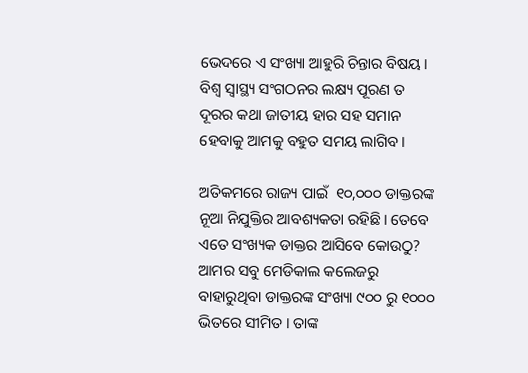ଭେଦରେ ଏ ସଂଖ୍ୟା ଆହୁରି ଚିନ୍ତାର ବିଷୟ। ବିଶ୍ଵ ସ୍ୱାସ୍ଥ୍ୟ ସଂଗଠନର ଲକ୍ଷ୍ୟ ପୂରଣ ତ ଦୂରର କଥା ଜାତୀୟ ହାର ସହ ସମାନ ହେବାକୁ ଆମକୁ ବହୁତ ସମୟ ଲାଗିବ।

ଅତିକମରେ ରାଜ୍ୟ ପାଇଁ  ୧୦,୦୦୦ ଡାକ୍ତରଙ୍କ ନୂଆ ନିଯୁକ୍ତିର ଆବଶ୍ୟକତା ରହିଛି। ତେବେ ଏତେ ସଂଖ୍ୟକ ଡାକ୍ତର ଆସିବେ କୋଉଠୁ? ଆମର ସବୁ ମେଡିକାଲ କଲେଜରୁ ବାହାରୁଥିବା ଡାକ୍ତରଙ୍କ ସଂଖ୍ୟା ୯୦୦ ରୁ ୧୦୦୦ ଭିତରେ ସୀମିତ । ତାଙ୍କ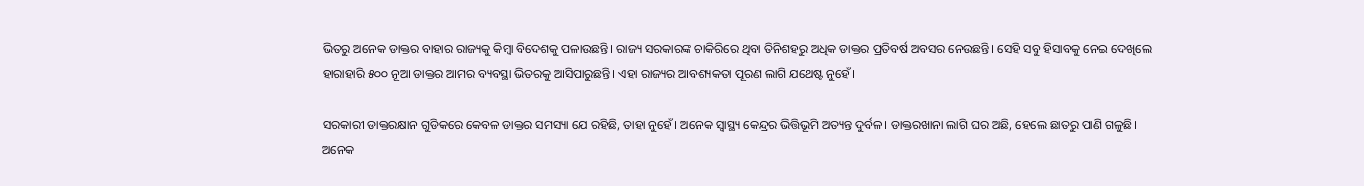ଭିତରୁ ଅନେକ ଡାକ୍ତର ବାହାର ରାଜ୍ୟକୁ କିମ୍ବା ବିଦେଶକୁ ପଳାଉଛନ୍ତି। ରାଜ୍ୟ ସରକାରଙ୍କ ଚାକିରିରେ ଥିବା ତିନିଶହରୁ ଅଧିକ ଡାକ୍ତର ପ୍ରତିବର୍ଷ ଅବସର ନେଉଛନ୍ତି। ସେହି ସବୁ ହିସାବକୁ ନେଇ ଦେଖିଲେ ହାରାହାରି ୫୦୦ ନୂଆ ଡାକ୍ତର ଆମର ବ୍ୟବସ୍ଥା ଭିତରକୁ ଆସିପାରୁଛନ୍ତି। ଏହା ରାଜ୍ୟର ଆବଶ୍ୟକତା ପୂରଣ ଲାଗି ଯଥେଷ୍ଟ ନୁହେଁ।

ସରକାରୀ ଡାକ୍ତରକ୍ଷାନ ଗୁଡିକରେ କେବଳ ଡାକ୍ତର ସମସ୍ୟା ଯେ ରହିଛି, ତାହା ନୁହେଁ। ଅନେକ ସ୍ୱାସ୍ଥ୍ୟ କେନ୍ଦ୍ରର ଭିତ୍ତିଭୂମି ଅତ୍ୟନ୍ତ ଦୁର୍ବଳ। ଡାକ୍ତରଖାନା ଲାଗି ଘର ଅଛି, ହେଲେ ଛାତରୁ ପାଣି ଗଳୁଛି। ଅନେକ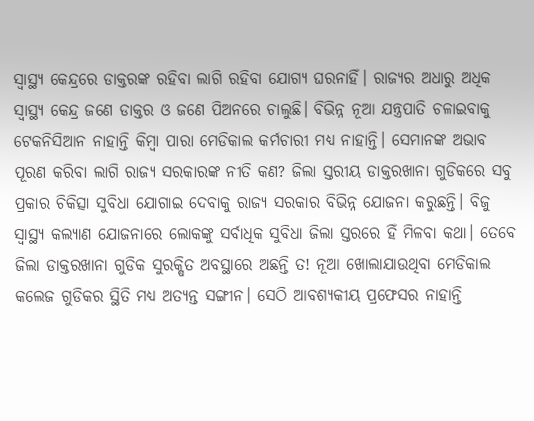ସ୍ୱାସ୍ଥ୍ୟ କେନ୍ଦ୍ରରେ ଡାକ୍ତରଙ୍କ ରହିବା ଲାଗି ରହିବା ଯୋଗ୍ୟ ଘରନାହିଁ। ରାଜ୍ୟର ଅଧାରୁ ଅଧିକ ସ୍ୱାସ୍ଥ୍ୟ କେନ୍ଦ୍ର ଜଣେ ଡାକ୍ତର ଓ ଜଣେ ପିଅନରେ ଚାଲୁଛି। ବିଭିନ୍ନ ନୂଆ ଯନ୍ତ୍ରପାତି ଚଳାଇବାକୁ ଟେକନିସିଆନ ନାହାନ୍ତି କିମ୍ବା ପାରା ମେଡିକାଲ କର୍ମଚାରୀ ମଧ୍ୟ ନାହାନ୍ତି। ସେମାନଙ୍କ ଅଭାବ ପୂରଣ କରିବା ଲାଗି ରାଜ୍ୟ ସରକାରଙ୍କ ନୀତି କଣ? ଜିଲା ସ୍ତରୀୟ ଡାକ୍ତରଖାନା ଗୁଡିକରେ ସବୁ ପ୍ରକାର ଚିକିତ୍ସା ସୁବିଧା ଯୋଗାଇ ଦେବାକୁ ରାଜ୍ୟ ସରକାର ବିଭିନ୍ନ ଯୋଜନା କରୁଛନ୍ତି। ବିଜୁ ସ୍ୱାସ୍ଥ୍ୟ କଲ୍ୟାଣ ଯୋଜନାରେ ଲୋକଙ୍କୁ ସର୍ବାଧିକ ସୁବିଧା ଜିଲା ସ୍ତରରେ ହିଁ ମିଳବା କଥା। ତେବେ ଜିଲା ଡାକ୍ତରଖାନା ଗୁଡିକ ସୁରକ୍ଷିତ ଅବସ୍ଥାରେ ଅଛନ୍ତି ତ! ନୂଆ ଖୋଲାଯାଉଥିବା ମେଡିକାଲ କଲେଜ ଗୁଡିକର ସ୍ଥିତି ମଧ୍ୟ ଅତ୍ୟନ୍ତ ସଙ୍ଗୀନ। ସେଠି ଆବଶ୍ୟକୀୟ ପ୍ରଫେସର ନାହାନ୍ତି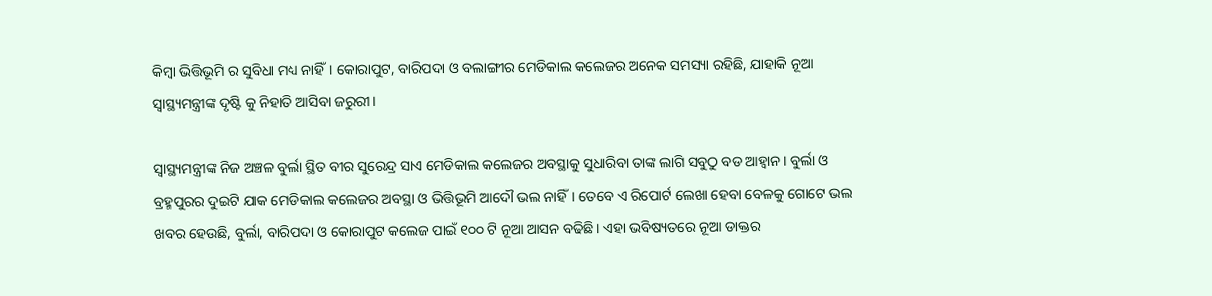କିମ୍ବା ଭିତ୍ତିଭୂମି ର ସୁବିଧା ମଧ୍ୟ ନାହିଁ। କୋରାପୁଟ, ବାରିପଦା ଓ ବଲାଙ୍ଗୀର ମେଡିକାଲ କଲେଜର ଅନେକ ସମସ୍ୟା ରହିଛି, ଯାହାକି ନୂଆ ସ୍ବାସ୍ଥ୍ୟମନ୍ତ୍ରୀଙ୍କ ଦୃଷ୍ଟି କୁ ନିହାତି ଆସିବା ଜରୁରୀ।

ସ୍ବାସ୍ଥ୍ୟମନ୍ତ୍ରୀଙ୍କ ନିଜ ଅଞ୍ଚଳ ବୁର୍ଲା ସ୍ଥିତ ବୀର ସୁରେନ୍ଦ୍ର ସାଏ ମେଡିକାଲ କଲେଜର ଅବସ୍ଥାକୁ ସୁଧାରିବା ତାଙ୍କ ଲାଗି ସବୁଠୁ ବଡ ଆହ୍ଵାନ। ବୁର୍ଲା ଓ ବ୍ରହ୍ମପୁରର ଦୁଇଟି ଯାକ ମେଡିକାଲ କଲେଜର ଅବସ୍ଥା ଓ ଭିତ୍ତିଭୂମି ଆଦୌ ଭଲ ନାହିଁ। ତେବେ ଏ ରିପୋର୍ଟ ଲେଖା ହେବା ବେଳକୁ ଗୋଟେ ଭଲ ଖବର ହେଉଛି, ବୁର୍ଲା, ବାରିପଦା ଓ କୋରାପୁଟ କଲେଜ ପାଇଁ ୧୦୦ ଟି ନୂଆ ଆସନ ବଢିଛି। ଏହା ଭବିଷ୍ୟତରେ ନୂଆ ଡାକ୍ତର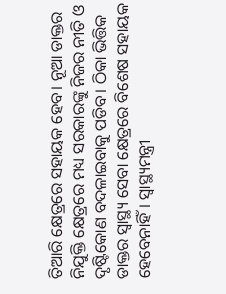ତିଆରି କ୍ଷେତ୍ରରେ ସହାୟକ ହେବ। ନୂଆ ଡାକ୍ତର ନିଯୁକ୍ତି କ୍ଷେତ୍ରରେ ମଧ୍ୟ ସରକାରଙ୍କୁ ନିଜର ନୀତି ଓ ଦୃଷ୍ଟିକୋଣ ବଦଳାଇବାକୁ ପଡିବ। ଠିକା ଭିତ୍ତିକ ଡାକ୍ତର ସ୍ୱାସ୍ଥ୍ୟ ସେବା କ୍ଷେତ୍ରରେ ବିଶେଷ ସହାୟକ ହେବେନାହିଁ। ସ୍ୱାସ୍ଥ୍ୟମନ୍ତ୍ରୀ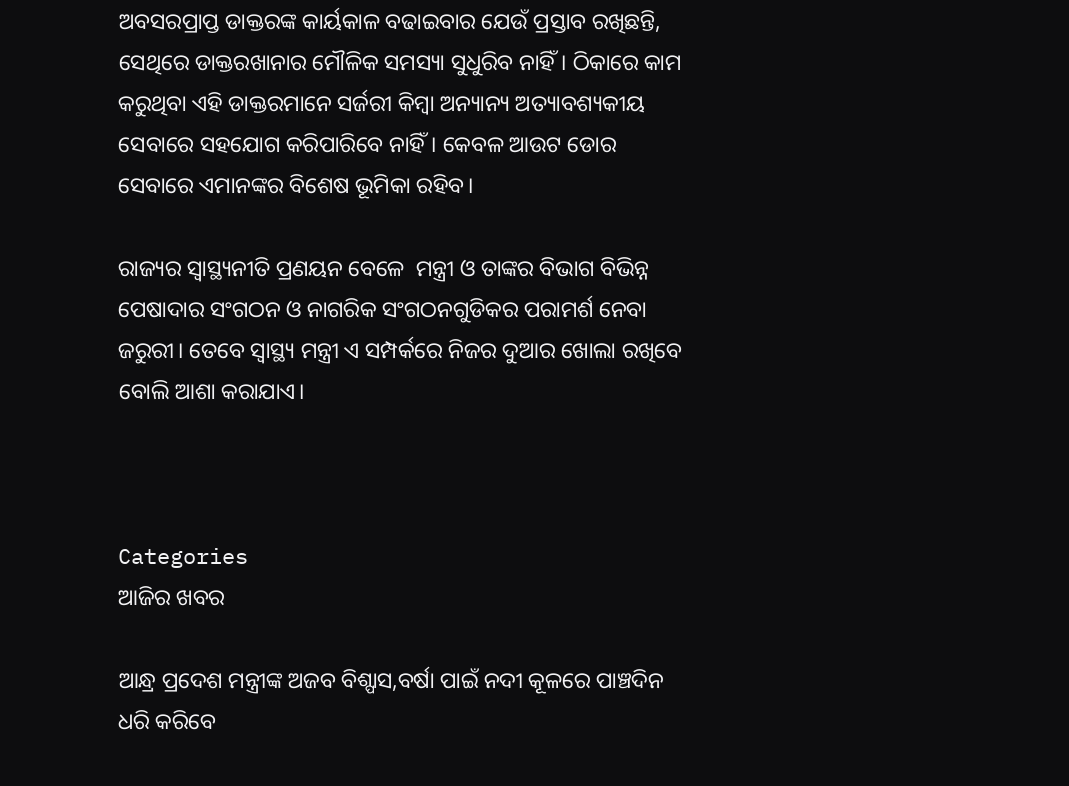ଅବସରପ୍ରାପ୍ତ ଡାକ୍ତରଙ୍କ କାର୍ୟକାଳ ବଢାଇବାର ଯେଉଁ ପ୍ରସ୍ତାବ ରଖିଛନ୍ତି, ସେଥିରେ ଡାକ୍ତରଖାନାର ମୌଳିକ ସମସ୍ୟା ସୁଧୁରିବ ନାହିଁ। ଠିକାରେ କାମ କରୁଥିବା ଏହି ଡାକ୍ତରମାନେ ସର୍ଜରୀ କିମ୍ବା ଅନ୍ୟାନ୍ୟ ଅତ୍ୟାବଶ୍ୟକୀୟ ସେବାରେ ସହଯୋଗ କରିପାରିବେ ନାହିଁ। କେବଳ ଆଉଟ ଡୋର ସେବାରେ ଏମାନଙ୍କର ବିଶେଷ ଭୂମିକା ରହିବ।

ରାଜ୍ୟର ସ୍ଵାସ୍ଥ୍ୟନୀତି ପ୍ରଣୟନ ବେଳେ  ମନ୍ତ୍ରୀ ଓ ତାଙ୍କର ବିଭାଗ ବିଭିନ୍ନ ପେଷାଦାର ସଂଗଠନ ଓ ନାଗରିକ ସଂଗଠନଗୁଡିକର ପରାମର୍ଶ ନେବା ଜରୁରୀ। ତେବେ ସ୍ୱାସ୍ଥ୍ୟ ମନ୍ତ୍ରୀ ଏ ସମ୍ପର୍କରେ ନିଜର ଦୁଆର ଖୋଲା ରଖିବେ ବୋଲି ଆଶା କରାଯାଏ।



Categories
ଆଜିର ଖବର

ଆନ୍ଧ୍ର ପ୍ରଦେଶ ମନ୍ତ୍ରୀଙ୍କ ଅଜବ ବିଶ୍ପାସ,ବର୍ଷା ପାଇଁ ନଦୀ କୂଳରେ ପାଞ୍ଚଦିନ ଧରି କରିବେ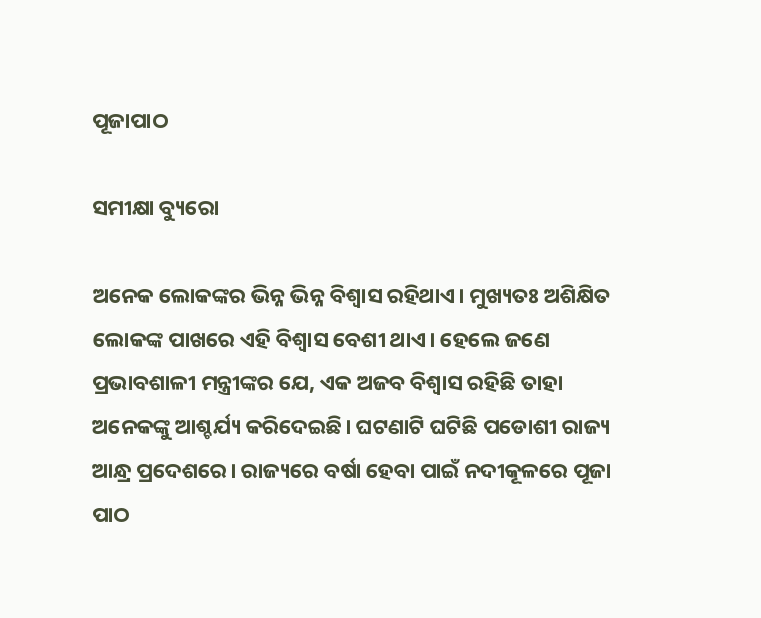ପୂଜାପାଠ

ସମୀକ୍ଷା ବ୍ୟୁରୋ

ଅନେକ ଲୋକଙ୍କର ଭିନ୍ନ ଭିନ୍ନ ବିଶ୍ବାସ ରହିଥାଏ। ମୁଖ୍ୟତଃ ଅଶିକ୍ଷିତ ଲୋକଙ୍କ ପାଖରେ ଏହି ବିଶ୍ବାସ ବେଶୀ ଥାଏ। ହେଲେ ଜଣେ ପ୍ରଭାବଶାଳୀ ମନ୍ତ୍ରୀଙ୍କର ଯେ, ଏକ ଅଜବ ବିଶ୍ବାସ ରହିଛି ତାହା ଅନେକଙ୍କୁ ଆଶ୍ଚର୍ଯ୍ୟ କରିଦେଇଛି। ଘଟଣାଟି ଘଟିଛି ପଡୋଶୀ ରାଜ୍ୟ ଆନ୍ଧ୍ର ପ୍ରଦେଶରେ। ରାଜ୍ୟରେ ବର୍ଷା ହେବା ପାଇଁ ନଦୀକୂଳରେ ପୂଜା ପାଠ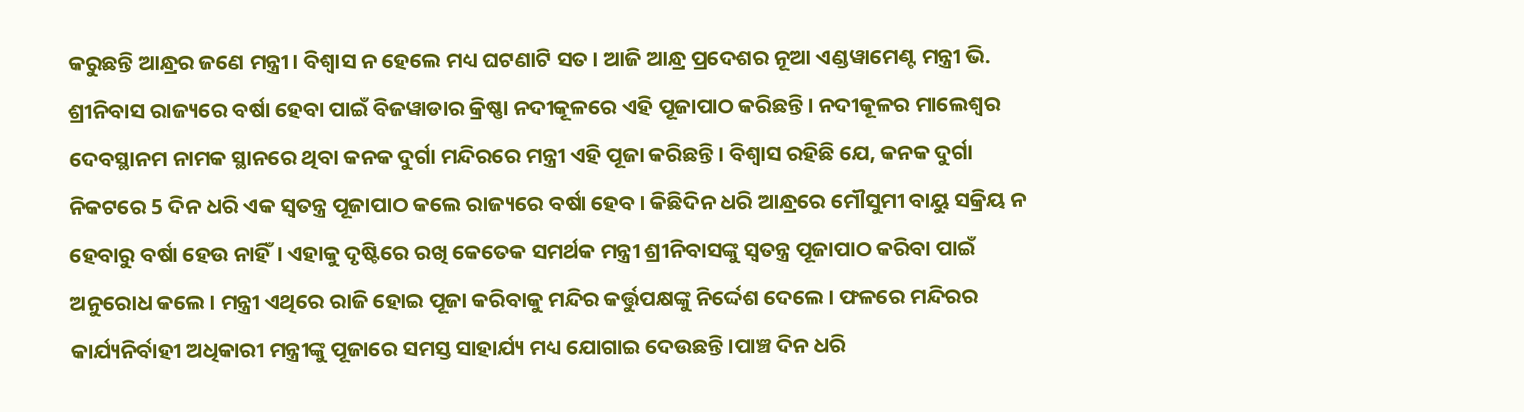କରୁଛନ୍ତି ଆନ୍ଧ୍ରର ଜଣେ ମନ୍ତ୍ରୀ। ବିଶ୍ବାସ ନ ହେଲେ ମଧ୍ୟ ଘଟଣାଟି ସତ। ଆଜି ଆନ୍ଧ୍ର ପ୍ରଦେଶର ନୂଆ ଏଣ୍ଡୱାମେଣ୍ଟ ମନ୍ତ୍ରୀ ଭି. ଶ୍ରୀନିବାସ ରାଜ୍ୟରେ ବର୍ଷା ହେବା ପାଇଁ ବିଜୱାଡାର କ୍ରିଷ୍ଣା ନଦୀକୂଳରେ ଏହି ପୂଜାପାଠ କରିଛନ୍ତି। ନଦୀକୂଳର ମାଲେଶ୍ବର ଦେବସ୍ଥାନମ ନାମକ ସ୍ଥାନରେ ଥିବା କନକ ଦୁର୍ଗା ମନ୍ଦିରରେ ମନ୍ତ୍ରୀ ଏହି ପୂଜା କରିଛନ୍ତି। ବିଶ୍ବାସ ରହିଛି ଯେ, କନକ ଦୁର୍ଗା ନିକଟରେ 5 ଦିନ ଧରି ଏକ ସ୍ବତନ୍ତ୍ର ପୂଜାପାଠ କଲେ ରାଜ୍ୟରେ ବର୍ଷା ହେବ। କିଛିଦିନ ଧରି ଆନ୍ଧ୍ରରେ ମୌସୁମୀ ବାୟୁ ସକ୍ରିୟ ନ ହେବାରୁ ବର୍ଷା ହେଉ ନାହିଁ। ଏହାକୁ ଦୃଷ୍ଟିରେ ରଖି କେତେକ ସମର୍ଥକ ମନ୍ତ୍ରୀ ଶ୍ରୀନିବାସଙ୍କୁ ସ୍ବତନ୍ତ୍ର ପୂଜାପାଠ କରିବା ପାଇଁ ଅନୁରୋଧ କଲେ। ମନ୍ତ୍ରୀ ଏଥିରେ ରାଜି ହୋଇ ପୂଜା କରିବାକୁ ମନ୍ଦିର କର୍ତ୍ତୁପକ୍ଷଙ୍କୁ ନିର୍ଦ୍ଦେଶ ଦେଲେ। ଫଳରେ ମନ୍ଦିରର କାର୍ଯ୍ୟନିର୍ବାହୀ ଅଧିକାରୀ ମନ୍ତ୍ରୀଙ୍କୁ ପୂଜାରେ ସମସ୍ତ ସାହାର୍ଯ୍ୟ ମଧ୍ୟ ଯୋଗାଇ ଦେଉଛନ୍ତି।ପାଞ୍ଚ ଦିନ ଧରି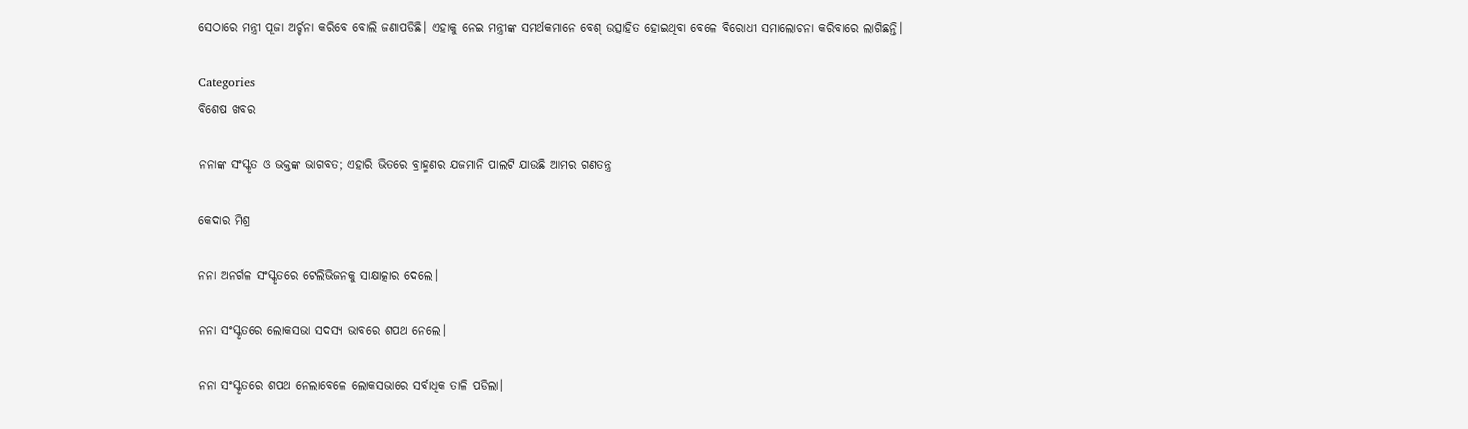ସେଠାରେ ମନ୍ତ୍ରୀ ପୂଜା ଅର୍ଚ୍ଚନା କରିବେ ବୋଲି ଜଣାପଡିଛି। ଏହାକୁ ନେଇ ମନ୍ତ୍ରୀଙ୍କ ସମର୍ଥକମାନେ ବେଶ୍ ଉତ୍ସାହିତ ହୋଇଥିବା ବେଳେ ବିରୋଧୀ ସମାଲୋଚନା କରିବାରେ ଲାଗିଛନ୍ତି।

Categories
ବିଶେଷ ଖବର

ନନାଙ୍କ ସଂସ୍କୃତ ଓ ଭକ୍ତଙ୍କ ଭାଗବତ; ଏହାରି ଭିତରେ ବ୍ରାହ୍ମଣର ଯଜମାନି ପାଲଟି ଯାଉଛି ଆମର ଗଣତନ୍ତ୍ର

କେଦାର ମିଶ୍ର

ନନା ଅନର୍ଗଳ ସଂସ୍କୃତରେ ଟେଲିଭିଜନକୁ ସାକ୍ଷାତ୍କାର ଦେଲେ।

ନନା ସଂସ୍କୃତରେ ଲୋକସଭା ସଦସ୍ୟ ଭାବରେ ଶପଥ ନେଲେ।

ନନା ସଂସ୍କୃତରେ ଶପଥ ନେଲାବେଳେ ଲୋକସଭାରେ ସର୍ବାଧିକ ତାଳି ପଡିଲା।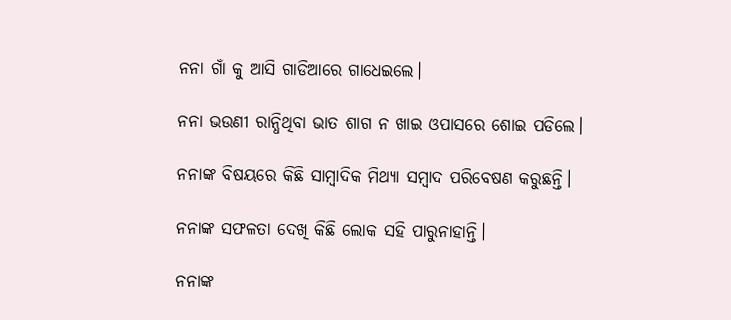ନନା ଗାଁ କୁ ଆସି ଗାଡିଆରେ ଗାଧେଇଲେ।

ନନା ଭଉଣୀ ରାନ୍ଧିଥିବା ଭାତ ଶାଗ ନ ଖାଇ ଓପାସରେ ଶୋଇ ପଡିଲେ।

ନନାଙ୍କ ବିଷୟରେ କିଛି ସାମ୍ବାଦିକ ମିଥ୍ୟା ସମ୍ବାଦ ପରିବେଷଣ କରୁଛନ୍ତି।

ନନାଙ୍କ ସଫଳତା ଦେଖି କିଛି ଲୋକ ସହି ପାରୁନାହାନ୍ତି।

ନନାଙ୍କ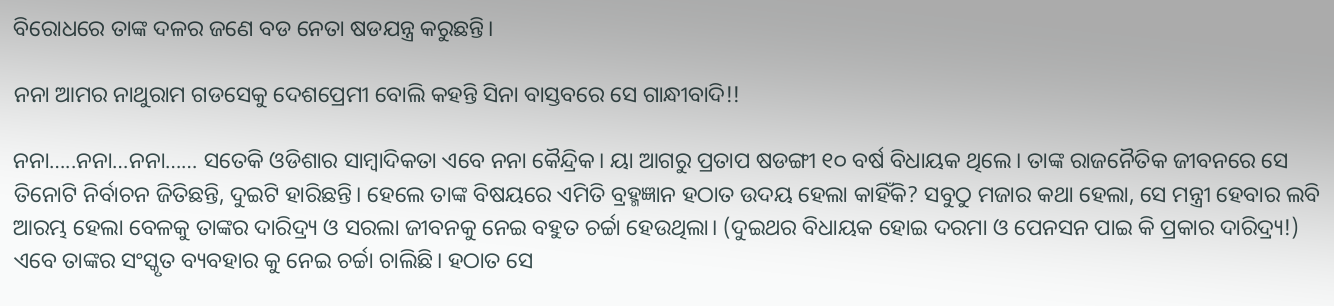ବିରୋଧରେ ତାଙ୍କ ଦଳର ଜଣେ ବଡ ନେତା ଷଡଯନ୍ତ୍ର କରୁଛନ୍ତି।

ନନା ଆମର ନାଥୁରାମ ଗଡସେକୁ ଦେଶପ୍ରେମୀ ବୋଲି କହନ୍ତି ସିନା ବାସ୍ତବରେ ସେ ଗାନ୍ଧୀବାଦି!!

ନନା…..ନନା…ନନା…… ସତେକି ଓଡିଶାର ସାମ୍ବାଦିକତା ଏବେ ନନା କୈନ୍ଦ୍ରିକ। ୟା ଆଗରୁ ପ୍ରତାପ ଷଡଙ୍ଗୀ ୧୦ ବର୍ଷ ବିଧାୟକ ଥିଲେ। ତାଙ୍କ ରାଜନୈତିକ ଜୀବନରେ ସେ ତିନୋଟି ନିର୍ବାଚନ ଜିତିଛନ୍ତି, ଦୁଇଟି ହାରିଛନ୍ତି। ହେଲେ ତାଙ୍କ ବିଷୟରେ ଏମିତି ବ୍ରହ୍ମଜ୍ଞାନ ହଠାତ ଉଦୟ ହେଲା କାହିଁକି? ସବୁଠୁ ମଜାର କଥା ହେଲା, ସେ ମନ୍ତ୍ରୀ ହେବାର ଲବି ଆରମ୍ଭ ହେଲା ବେଳକୁ ତାଙ୍କର ଦାରିଦ୍ର୍ୟ ଓ ସରଲା ଜୀବନକୁ ନେଇ ବହୁତ ଚର୍ଚ୍ଚା ହେଉଥିଲା। (ଦୁଇଥର ବିଧାୟକ ହୋଇ ଦରମା ଓ ପେନସନ ପାଇ କି ପ୍ରକାର ଦାରିଦ୍ର୍ୟ!) ଏବେ ତାଙ୍କର ସଂସ୍କୃତ ବ୍ୟବହାର କୁ ନେଇ ଚର୍ଚ୍ଚା ଚାଲିଛି। ହଠାତ ସେ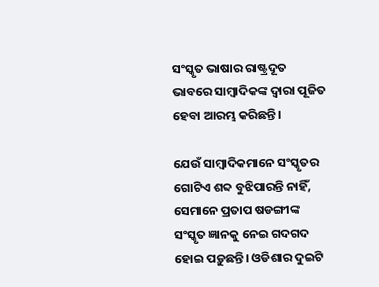ସଂସ୍କୃତ ଭାଷାର ରାଷ୍ଟ୍ରଦୂତ ଭାବରେ ସାମ୍ବାଦିକଙ୍କ ଦ୍ଵାରା ପୂଜିତ ହେବା ଆରମ୍ଭ କରିଛନ୍ତି।

ଯେଉଁ ସାମ୍ବାଦିକମାନେ ସଂସ୍କୃତର ଗୋଟିଏ ଶବ୍ଦ ବୁଝିପାରନ୍ତି ନାହିଁ, ସେମାନେ ପ୍ରତାପ ଷଡଙ୍ଗୀଙ୍କ ସଂସ୍କୃତ ଜ୍ଞାନକୁ ନେଇ ଗଦଗଦ ହୋଇ ପଡ଼ୁଛନ୍ତି। ଓଡିଶାର ଦୁଇଟି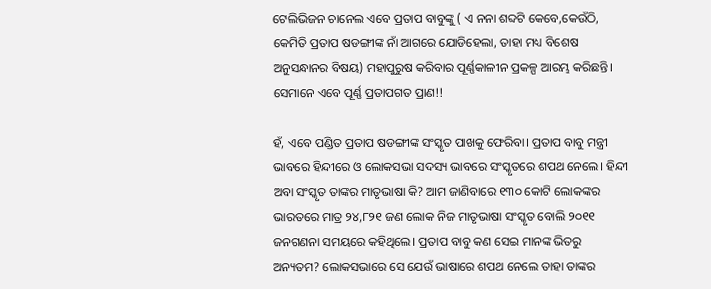ଟେଲିଭିଜନ ଚାନେଲ ଏବେ ପ୍ରତାପ ବାବୁଙ୍କୁ ( ଏ ନନା ଶବ୍ଦଟି କେବେ,କେଉଁଠି, କେମିତି ପ୍ରତାପ ଷଡଙ୍ଗୀଙ୍କ ନାଁ ଆଗରେ ଯୋଡିହେଲା, ତାହା ମଧ୍ୟ ବିଶେଷ ଅନୁସନ୍ଧାନର ବିଷୟ) ମହାପୁରୁଷ କରିବାର ପୂର୍ଣ୍ଣକାଳୀନ ପ୍ରକଳ୍ପ ଆରମ୍ଭ କରିଛନ୍ତି। ସେମାନେ ଏବେ ପୂର୍ଣ୍ଣ ପ୍ରତାପଗତ ପ୍ରାଣ!!

ହଁ, ଏବେ ପଣ୍ଡିତ ପ୍ରତାପ ଷଡଙ୍ଗୀଙ୍କ ସଂସ୍କୃତ ପାଖକୁ ଫେରିବା। ପ୍ରତାପ ବାବୁ ମନ୍ତ୍ରୀ ଭାବରେ ହିନ୍ଦୀରେ ଓ ଲୋକସଭା ସଦସ୍ୟ ଭାବରେ ସଂସ୍କୃତରେ ଶପଥ ନେଲେ। ହିନ୍ଦୀ ଅବା ସଂସ୍କୃତ ତାଙ୍କର ମାତୃଭାଷା କି? ଆମ ଜାଣିବାରେ ୧୩୦ କୋଟି ଲୋକଙ୍କର ଭାରତରେ ମାତ୍ର ୨୪,୮୨୧ ଜଣ ଲୋକ ନିଜ ମାତୃଭାଷା ସଂସ୍କୃତ ବୋଲି ୨୦୧୧ ଜନଗଣନା ସମୟରେ କହିଥିଲେ। ପ୍ରତାପ ବାବୁ କଣ ସେଇ ମାନଙ୍କ ଭିତରୁ ଅନ୍ୟତମ? ଲୋକସଭାରେ ସେ ଯେଉଁ ଭାଷାରେ ଶପଥ ନେଲେ ତାହା ତାଙ୍କର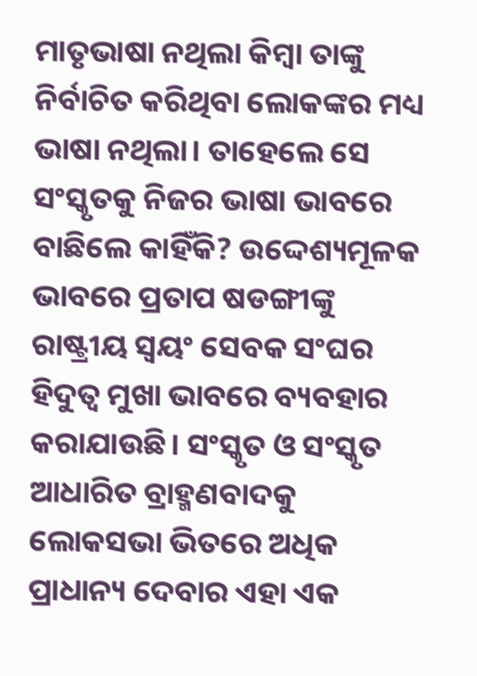ମାତୃଭାଷା ନଥିଲା କିମ୍ବା ତାଙ୍କୁ ନିର୍ବାଚିତ କରିଥିବା ଲୋକଙ୍କର ମଧ୍ୟ ଭାଷା ନଥିଲା। ତାହେଲେ ସେ ସଂସ୍କୃତକୁ ନିଜର ଭାଷା ଭାବରେ ବାଛିଲେ କାହିଁକି? ଉଦ୍ଦେଶ୍ୟମୂଳକ ଭାବରେ ପ୍ରତାପ ଷଡଙ୍ଗୀଙ୍କୁ ରାଷ୍ଟ୍ରୀୟ ସ୍ଵୟଂ ସେବକ ସଂଘର ହିଦୁତ୍ଵ ମୁଖା ଭାବରେ ବ୍ୟବହାର କରାଯାଉଛି। ସଂସ୍କୃତ ଓ ସଂସ୍କୃତ ଆଧାରିତ ବ୍ରାହ୍ମଣବାଦକୁ ଲୋକସଭା ଭିତରେ ଅଧିକ ପ୍ରାଧାନ୍ୟ ଦେବାର ଏହା ଏକ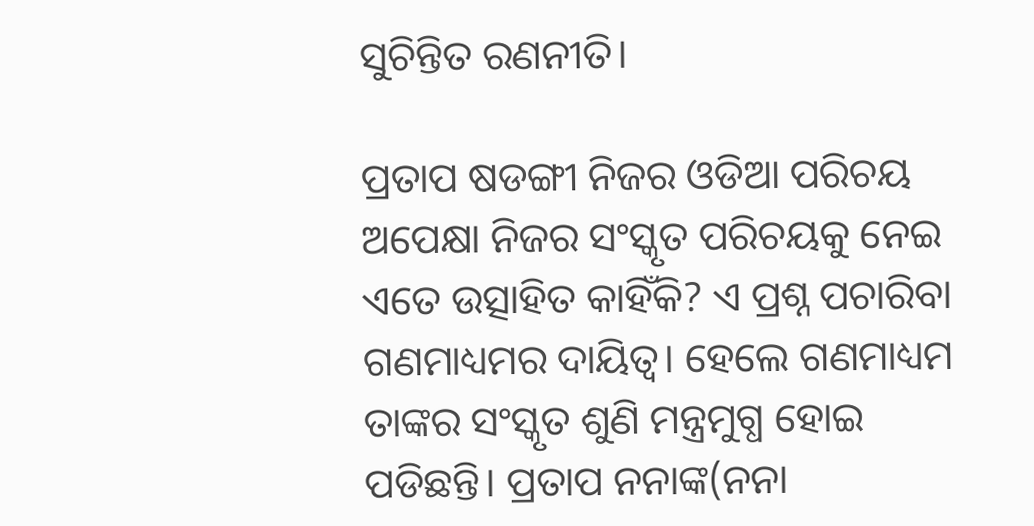ସୁଚିନ୍ତିତ ରଣନୀତି।

ପ୍ରତାପ ଷଡଙ୍ଗୀ ନିଜର ଓଡିଆ ପରିଚୟ ଅପେକ୍ଷା ନିଜର ସଂସ୍କୃତ ପରିଚୟକୁ ନେଇ ଏତେ ଉତ୍ସାହିତ କାହିଁକି? ଏ ପ୍ରଶ୍ନ ପଚାରିବା ଗଣମାଧ୍ୟମର ଦାୟିତ୍ଵ। ହେଲେ ଗଣମାଧ୍ୟମ ତାଙ୍କର ସଂସ୍କୃତ ଶୁଣି ମନ୍ତ୍ରମୁଗ୍ଧ ହୋଇ ପଡିଛନ୍ତି। ପ୍ରତାପ ନନାଙ୍କ(ନନା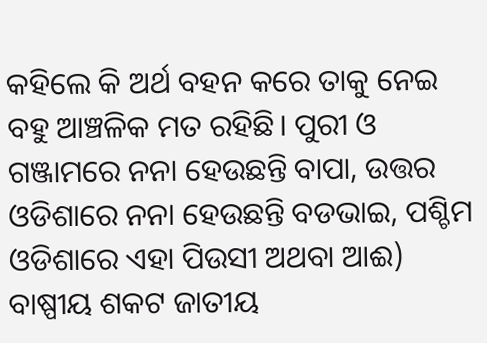କହିଲେ କି ଅର୍ଥ ବହନ କରେ ତାକୁ ନେଇ ବହୁ ଆଞ୍ଚଳିକ ମତ ରହିଛି। ପୁରୀ ଓ ଗଞ୍ଜାମରେ ନନା ହେଉଛନ୍ତି ବାପା, ଉତ୍ତର ଓଡିଶାରେ ନନା ହେଉଛନ୍ତି ବଡଭାଇ, ପଶ୍ଚିମ ଓଡିଶାରେ ଏହା ପିଉସୀ ଅଥବା ଆଈ) ବାଷ୍ପୀୟ ଶକଟ ଜାତୀୟ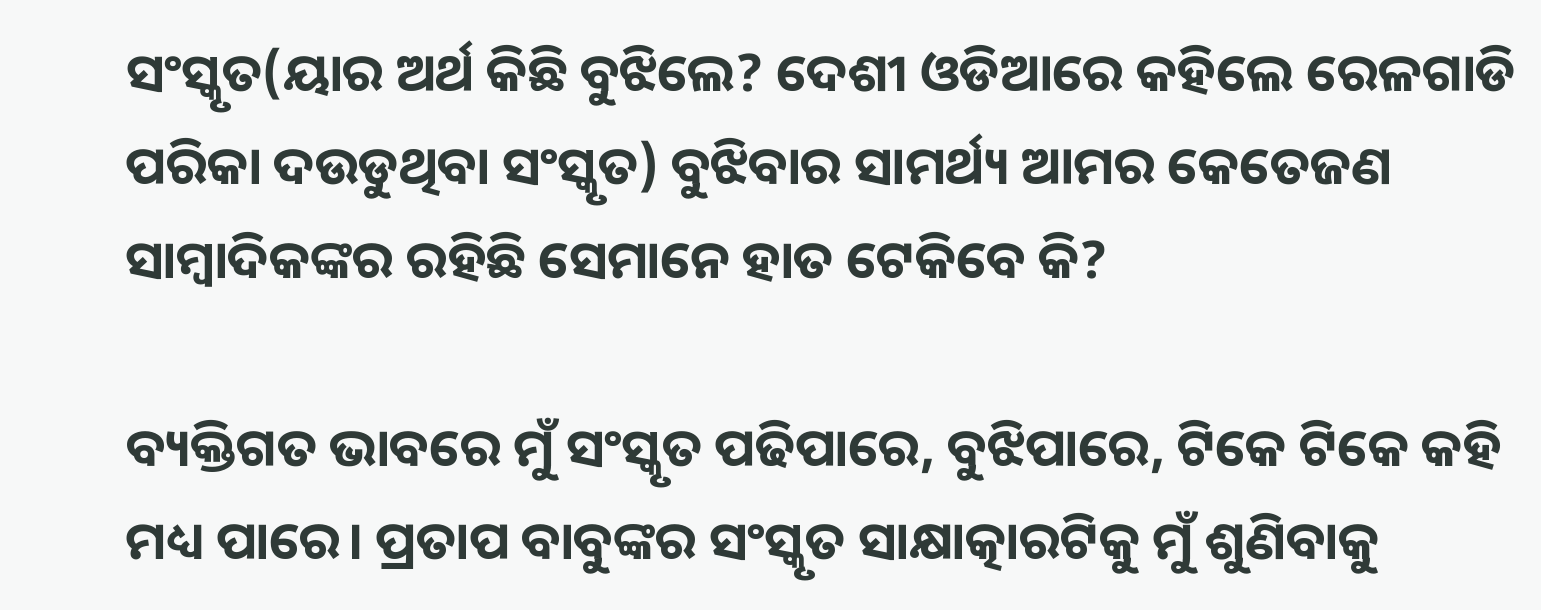ସଂସ୍କୃତ(ୟାର ଅର୍ଥ କିଛି ବୁଝିଲେ? ଦେଶୀ ଓଡିଆରେ କହିଲେ ରେଳଗାଡି ପରିକା ଦଉଡୁଥିବା ସଂସ୍କୃତ) ବୁଝିବାର ସାମର୍ଥ୍ୟ ଆମର କେତେଜଣ ସାମ୍ବାଦିକଙ୍କର ରହିଛି ସେମାନେ ହାତ ଟେକିବେ କି?

ବ୍ୟକ୍ତିଗତ ଭାବରେ ମୁଁ ସଂସ୍କୃତ ପଢିପାରେ, ବୁଝିପାରେ, ଟିକେ ଟିକେ କହି ମଧ୍ୟ ପାରେ। ପ୍ରତାପ ବାବୁଙ୍କର ସଂସ୍କୃତ ସାକ୍ଷାତ୍କାରଟିକୁ ମୁଁ ଶୁଣିବାକୁ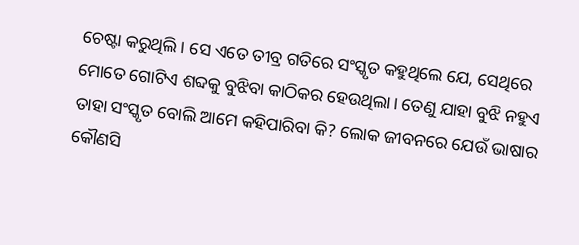ଚେଷ୍ଟା କରୁଥିଲି। ସେ ଏତେ ତୀବ୍ର ଗତିରେ ସଂସ୍କୃତ କହୁଥିଲେ ଯେ, ସେଥିରେ ମୋତେ ଗୋଟିଏ ଶବ୍ଦକୁ ବୁଝିବା କାଠିକର ହେଉଥିଲା। ତେଣୁ ଯାହା ବୁଝି ନହୁଏ ତାହା ସଂସ୍କୃତ ବୋଲି ଆମେ କହିପାରିବା କି? ଲୋକ ଜୀବନରେ ଯେଉଁ ଭାଷାର କୌଣସି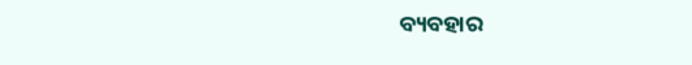ବ୍ୟବହାର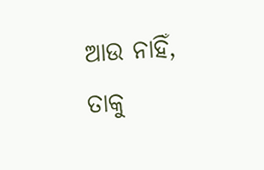ଆଉ ନାହିଁ, ତାକୁ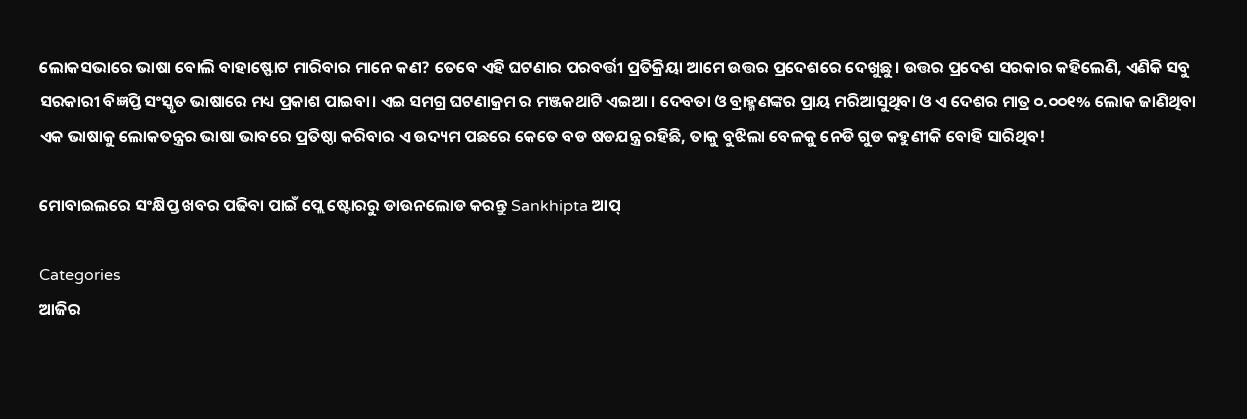ଲୋକସଭାରେ ଭାଷା ବୋଲି ବାହାଷ୍ଫୋଟ ମାରିବାର ମାନେ କଣ? ତେବେ ଏହି ଘଟଣାର ପରବର୍ତ୍ତୀ ପ୍ରତିକ୍ରିୟା ଆମେ ଉତ୍ତର ପ୍ରଦେଶରେ ଦେଖୁଛୁ। ଉତ୍ତର ପ୍ରଦେଶ ସରକାର କହିଲେଣି, ଏଣିକି ସବୁ ସରକାରୀ ବିଜ୍ଞପ୍ତି ସଂସ୍କୃତ ଭାଷାରେ ମଧ୍ୟ ପ୍ରକାଶ ପାଇବା। ଏଇ ସମଗ୍ର ଘଟଣାକ୍ରମ ର ମଞ୍ଜକଥାଟି ଏଇଆ । ଦେବତା ଓ ବ୍ରାହ୍ମଣଙ୍କର ପ୍ରାୟ ମରିଆସୁଥିବା ଓ ଏ ଦେଶର ମାତ୍ର ୦.୦୦୧% ଲୋକ ଜାଣିଥିବା ଏକ ଭାଷାକୁ ଲୋକତନ୍ତ୍ରର ଭାଷା ଭାବରେ ପ୍ରତିଷ୍ଠା କରିବାର ଏ ଉଦ୍ୟମ ପଛରେ କେତେ ବଡ ଷଡଯନ୍ତ୍ର ରହିଛି, ତାକୁ ବୁଝିଲା ବେଳକୁ ନେଡି ଗୁଡ କହୁଣୀକି ବୋହି ସାରିଥିବ!

ମୋବାଇଲରେ ସଂକ୍ଷିପ୍ତ ଖବର ପଢିବା ପାଇଁ ପ୍ଲେ ଷ୍ଟୋରରୁ ଡାଉନଲୋଡ କରନ୍ତୁ Sankhipta ଆପ୍

Categories
ଆଜିର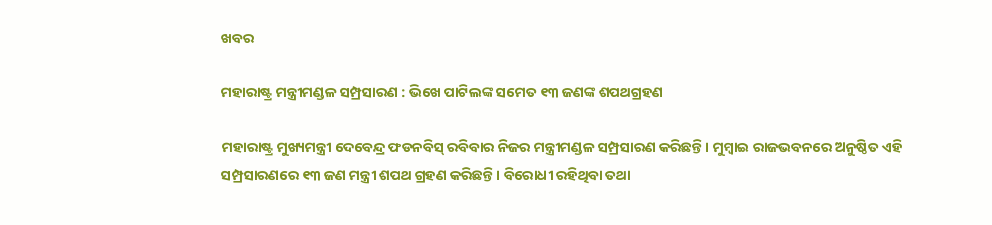ଖବର

ମହାରାଷ୍ଟ୍ର ମନ୍ତ୍ରୀମଣ୍ଡଳ ସମ୍ପ୍ରସାରଣ : ଭିଖେ ପାଟିଲଙ୍କ ସମେତ ୧୩ ଜଣଙ୍କ ଶପଥଗ୍ରହଣ

ମହାରାଷ୍ଟ୍ର ମୁଖ୍ୟମନ୍ତ୍ରୀ ଦେବେନ୍ଦ୍ର ଫଡନବିସ୍‌ ରବିବାର ନିଜର ମନ୍ତ୍ରୀମଣ୍ଡଳ ସମ୍ପ୍ରସାରଣ କରିଛନ୍ତି। ମୁମ୍ବାଇ ରାଜଭବନରେ ଅନୁଷ୍ଠିତ ଏହି ସମ୍ପ୍ରସାରଣରେ ୧୩ ଜଣ ମନ୍ତ୍ରୀ ଶପଥ ଗ୍ରହଣ କରିଛନ୍ତି। ବିରୋଧୀ ରହିଥିବା ତଥା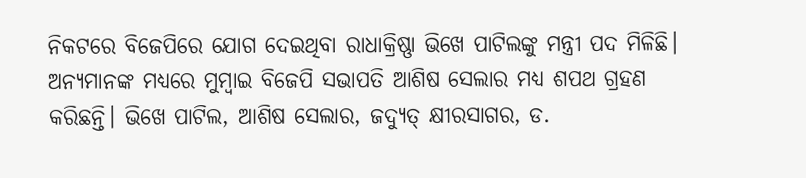ନିକଟରେ ବିଜେପିରେ ଯୋଗ ଦେଇଥିବା ରାଧାକ୍ରିଷ୍ଣା ଭିଖେ ପାଟିଲଙ୍କୁ ମନ୍ତ୍ରୀ ପଦ ମିଳିଛି। ଅନ୍ୟମାନଙ୍କ ମଧ୍ୟରେ ମୁମ୍ବାଇ ବିଜେପି ସଭାପତି ଆଶିଷ ସେଲାର ମଧ୍ୟ ଶପଥ ଗ୍ରହଣ କରିଛନ୍ତି। ଭିଖେ ପାଟିଲ, ଆଶିଷ ସେଲାର, ଜଦ୍ୟୁତ୍‌ କ୍ଷୀରସାଗର, ଡ.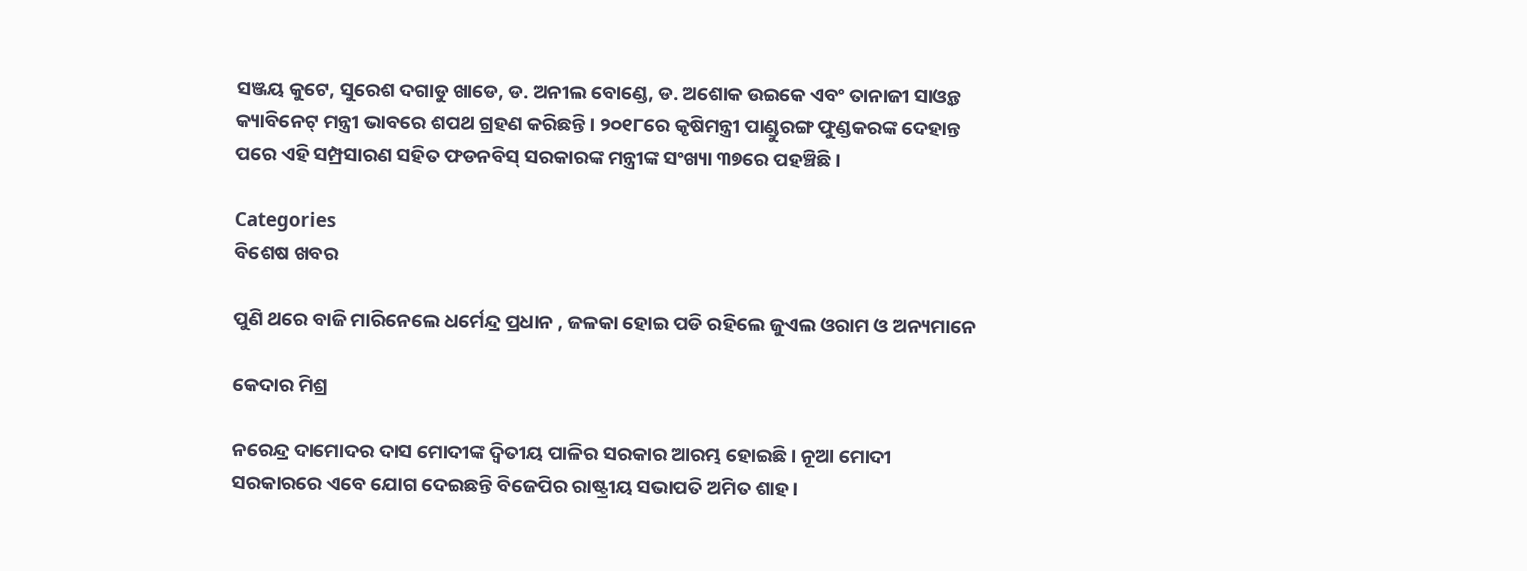ସଞ୍ଜୟ କୁଟେ, ସୁରେଶ ଦଗାଡୁ ଖାଡେ, ଡ. ଅନୀଲ ବୋଣ୍ଡେ, ଡ. ଅଶୋକ ଉଇକେ ଏବଂ ତାନାଜୀ ସାଓ୍ବନ୍ତ କ୍ୟାବିନେଟ୍‌ ମନ୍ତ୍ରୀ ଭାବରେ ଶପଥ ଗ୍ରହଣ କରିଛନ୍ତି। ୨୦୧୮ରେ କୃଷିମନ୍ତ୍ରୀ ପାଣ୍ଡୁରଙ୍ଗ ଫୁଣ୍ଡକରଙ୍କ ଦେହାନ୍ତ ପରେ ଏହି ସମ୍ପ୍ରସାରଣ ସହିତ ଫଡନବିସ୍‌ ସରକାରଙ୍କ ମନ୍ତ୍ରୀଙ୍କ ସଂଖ୍ୟା ୩୭ରେ ପହଞ୍ଚିଛି।

Categories
ବିଶେଷ ଖବର

ପୁଣି ଥରେ ବାଜି ମାରିନେଲେ ଧର୍ମେନ୍ଦ୍ର ପ୍ରଧାନ , ଜଳକା ହୋଇ ପଡି ରହିଲେ ଜୁଏଲ ଓରାମ ଓ ଅନ୍ୟମାନେ

କେଦାର ମିଶ୍ର

ନରେନ୍ଦ୍ର ଦାମୋଦର ଦାସ ମୋଦୀଙ୍କ ଦ୍ଵିତୀୟ ପାଳିର ସରକାର ଆରମ୍ଭ ହୋଇଛି। ନୂଆ ମୋଦୀ ସରକାରରେ ଏବେ ଯୋଗ ଦେଇଛନ୍ତି ବିଜେପିର ରାଷ୍ଟ୍ରୀୟ ସଭାପତି ଅମିତ ଶାହ।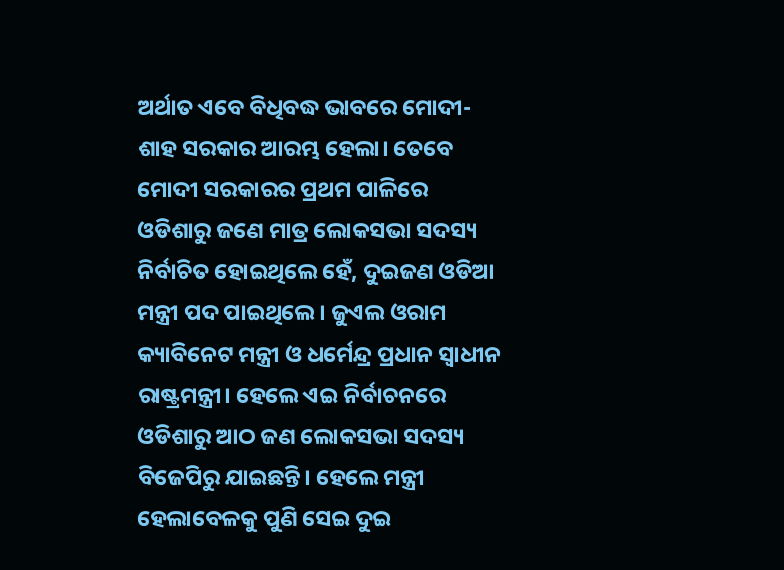ଅର୍ଥାତ ଏବେ ବିଧିବଦ୍ଧ ଭାବରେ ମୋଦୀ-ଶାହ ସରକାର ଆରମ୍ଭ ହେଲା। ତେବେ ମୋଦୀ ସରକାରର ପ୍ରଥମ ପାଳିରେ ଓଡିଶାରୁ ଜଣେ ମାତ୍ର ଲୋକସଭା ସଦସ୍ୟ ନିର୍ବାଚିତ ହୋଇଥିଲେ ହେଁ, ଦୁଇଜଣ ଓଡିଆ ମନ୍ତ୍ରୀ ପଦ ପାଇଥିଲେ। ଜୁଏଲ ଓରାମ କ୍ୟାବିନେଟ ମନ୍ତ୍ରୀ ଓ ଧର୍ମେନ୍ଦ୍ର ପ୍ରଧାନ ସ୍ଵାଧୀନ ରାଷ୍ଟ୍ରମନ୍ତ୍ରୀ। ହେଲେ ଏଇ ନିର୍ବାଚନରେ ଓଡିଶାରୁ ଆଠ ଜଣ ଲୋକସଭା ସଦସ୍ୟ ବିଜେପିରୁ ଯାଇଛନ୍ତି। ହେଲେ ମନ୍ତ୍ରୀ ହେଲାବେଳକୁ ପୁଣି ସେଇ ଦୁଇ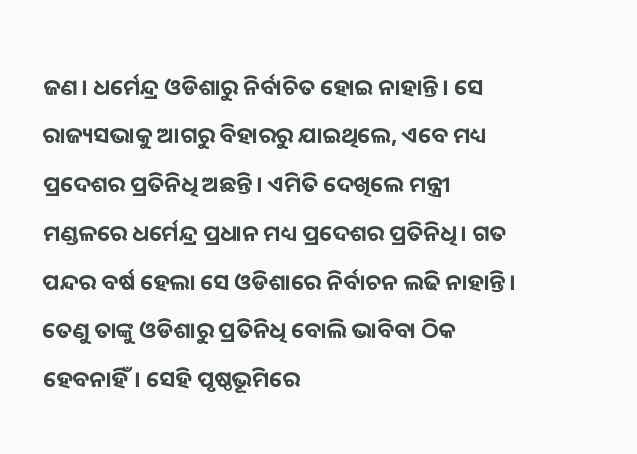ଜଣ। ଧର୍ମେନ୍ଦ୍ର ଓଡିଶାରୁ ନିର୍ବାଚିତ ହୋଇ ନାହାନ୍ତି। ସେ ରାଜ୍ୟସଭାକୁ ଆଗରୁ ବିହାରରୁ ଯାଇଥିଲେ, ଏବେ ମଧ୍ୟ ପ୍ରଦେଶର ପ୍ରତିନିଧି ଅଛନ୍ତି। ଏମିତି ଦେଖିଲେ ମନ୍ତ୍ରୀ ମଣ୍ଡଳରେ ଧର୍ମେନ୍ଦ୍ର ପ୍ରଧାନ ମଧ୍ୟ ପ୍ରଦେଶର ପ୍ରତିନିଧି। ଗତ ପନ୍ଦର ବର୍ଷ ହେଲା ସେ ଓଡିଶାରେ ନିର୍ବାଚନ ଲଢି ନାହାନ୍ତି। ତେଣୁ ତାଙ୍କୁ ଓଡିଶାରୁ ପ୍ରତିନିଧି ବୋଲି ଭାବିବା ଠିକ ହେବନାହିଁ। ସେହି ପୃଷ୍ଠଭୂମିରେ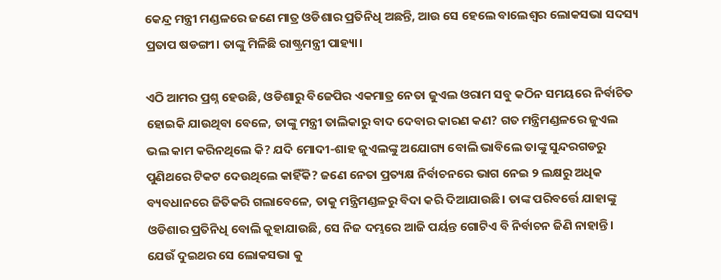କେନ୍ଦ୍ର ମନ୍ତ୍ରୀ ମଣ୍ଡଳରେ ଜଣେ ମାତ୍ର ଓଡିଶାର ପ୍ରତିନିଧି ଅଛନ୍ତି, ଆଉ ସେ ହେଲେ ବାଲେଶ୍ଵର ଲୋକସଭା ସଦସ୍ୟ ପ୍ରତାପ ଷଡଙ୍ଗୀ। ତାଙ୍କୁ ମିଳିଛି ରାଷ୍ଟ୍ରମନ୍ତ୍ରୀ ପାହ୍ୟା।

ଏଠି ଆମର ପ୍ରଶ୍ନ ହେଉଛି, ଓଡିଶାରୁ ବିଜେପିର ଏକମାତ୍ର ନେତା ଜୁଏଲ ଓରାମ ସବୁ କଠିନ ସମୟରେ ନିର୍ବାଚିତ ହୋଇକି ଯାଉଥିବା ବେଳେ, ତାଙ୍କୁ ମନ୍ତ୍ରୀ ତାଲିକାରୁ ବାଦ ଦେବାର କାରଣ କଣ? ଗତ ମନ୍ତ୍ରିମଣ୍ଡଳରେ ଜୁଏଲ ଭଲ କାମ କରିନଥିଲେ କି? ଯଦି ମୋଦୀ-ଶାହ ଜୁଏଲଙ୍କୁ ଅଯୋଗ୍ୟ ବୋଲି ଭାବିଲେ ତାଙ୍କୁ ସୁନ୍ଦରଗଡରୁ ପୁଣିଥରେ ଟିକଟ ଦେଉଥିଲେ କାହିଁକି? ଜଣେ ନେତା ପ୍ରତ୍ୟକ୍ଷ ନିର୍ବାଚନରେ ଭାଗ ନେଇ ୨ ଲକ୍ଷରୁ ଅଧିକ ବ୍ୟବଧାନରେ ଜିତିକରି ଗଲାବେଳେ, ତାକୁ ମନ୍ତ୍ରିମଣ୍ଡଳରୁ ବିଦା କରି ଦିଆଯାଉଛି। ତାଙ୍କ ପରିବର୍ତ୍ତେ ଯାହାଙ୍କୁ ଓଡିଶାର ପ୍ରତିନିଧି ବୋଲି କୁହାଯାଉଛି, ସେ ନିଜ ଦମ୍ଭରେ ଆଜି ପର୍ୟନ୍ତ ଗୋଟିଏ ବି ନିର୍ବାଚନ ଜିଣି ନାହାନ୍ତି। ଯେଉଁ ଦୁଇଥର ସେ ଲୋକସଭା କୁ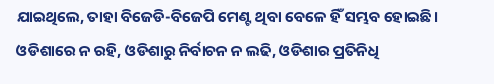ଯାଇଥିଲେ, ତାହା ବିଜେଡି-ବିଜେପି ମେଣ୍ଟ ଥିବା ବେଳେ ହିଁ ସମ୍ଭବ ହୋଇଛି। ଓଡିଶାରେ ନ ରହି, ଓଡିଶାରୁ ନିର୍ବାଚନ ନ ଲଢି, ଓଡିଶାର ପ୍ରତିନିଧି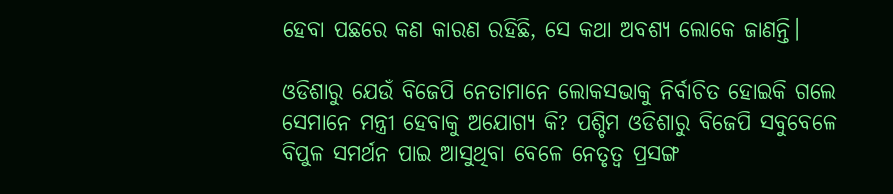ହେବା ପଛରେ କଣ କାରଣ ରହିଛି, ସେ କଥା ଅବଶ୍ୟ ଲୋକେ ଜାଣନ୍ତି।

ଓଡିଶାରୁ ଯେଉଁ ବିଜେପି ନେତାମାନେ ଲୋକସଭାକୁ ନିର୍ବାଚିତ ହୋଇକି ଗଲେ ସେମାନେ ମନ୍ତ୍ରୀ ହେବାକୁ ଅଯୋଗ୍ୟ କି? ପଶ୍ଚିମ ଓଡିଶାରୁ ବିଜେପି ସବୁବେଳେ ବିପୁଳ ସମର୍ଥନ ପାଇ ଆସୁଥିବା ବେଳେ ନେତୃତ୍ୱ ପ୍ରସଙ୍ଗ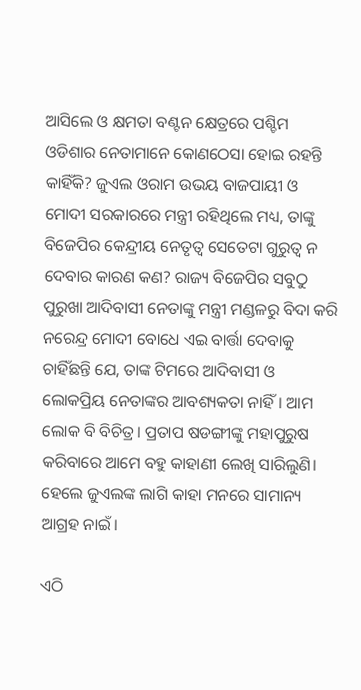ଆସିଲେ ଓ କ୍ଷମତା ବଣ୍ଟନ କ୍ଷେତ୍ରରେ ପଶ୍ଚିମ ଓଡିଶାର ନେତାମାନେ କୋଣଠେସା ହୋଇ ରହନ୍ତି କାହିଁକି? ଜୁଏଲ ଓରାମ ଉଭୟ ବାଜପାୟୀ ଓ ମୋଦୀ ସରକାରରେ ମନ୍ତ୍ରୀ ରହିଥିଲେ ମଧ୍ୟ, ତାଙ୍କୁ ବିଜେପିର କେନ୍ଦ୍ରୀୟ ନେତୃତ୍ଵ ସେତେଟା ଗୁରୁତ୍ଵ ନ ଦେବାର କାରଣ କଣ? ରାଜ୍ୟ ବିଜେପିର ସବୁଠୁ ପୁରୁଖା ଆଦିବାସୀ ନେତାଙ୍କୁ ମନ୍ତ୍ରୀ ମଣ୍ଡଳରୁ ବିଦା କରି ନରେନ୍ଦ୍ର ମୋଦୀ ବୋଧେ ଏଇ ବାର୍ତ୍ତା ଦେବାକୁ ଚାହିଁଛନ୍ତି ଯେ, ତାଙ୍କ ଟିମରେ ଆଦିବାସୀ ଓ ଲୋକପ୍ରିୟ ନେତାଙ୍କର ଆବଶ୍ୟକତା ନାହିଁ। ଆମ ଲୋକ ବି ବିଚିତ୍ର। ପ୍ରତାପ ଷଡଙ୍ଗୀଙ୍କୁ ମହାପୁରୁଷ କରିବାରେ ଆମେ ବହୁ କାହାଣୀ ଲେଖି ସାରିଲୁଣି। ହେଲେ ଜୁଏଲଙ୍କ ଲାଗି କାହା ମନରେ ସାମାନ୍ୟ ଆଗ୍ରହ ନାଇଁ।

ଏଠି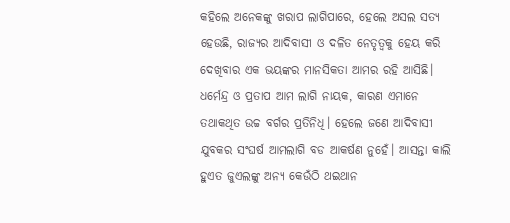କହିଲେ ଅନେକଙ୍କୁ ଖରାପ ଲାଗିପାରେ, ହେଲେ ଅସଲ ସତ୍ୟ ହେଉଛି, ରାଜ୍ୟର ଆଦିବାସୀ ଓ ଦଳିତ ନେତୃତ୍ବକୁ ହେୟ କରି ଦେଖିବାର ଏକ ଭୟଙ୍କର ମାନସିକତା ଆମର ରହି ଆସିଛି। ଧର୍ମେନ୍ଦ୍ର ଓ ପ୍ରତାପ ଆମ ଲାଗି ନାୟକ, କାରଣ ଏମାନେ ତଥାକଥିତ ଉଚ୍ଚ ବର୍ଗର ପ୍ରତିନିଧି। ହେଲେ ଜଣେ ଆଦିବାସୀ ଯୁବକର ସଂଘର୍ଷ ଆମଲାଗି ବଡ ଆକର୍ଷଣ ନୁହେଁ। ଆସନ୍ତା କାଲି ହୁଏତ ଜୁଏଲଙ୍କୁ ଅନ୍ୟ କେଉଁଠି ଥଇଥାନ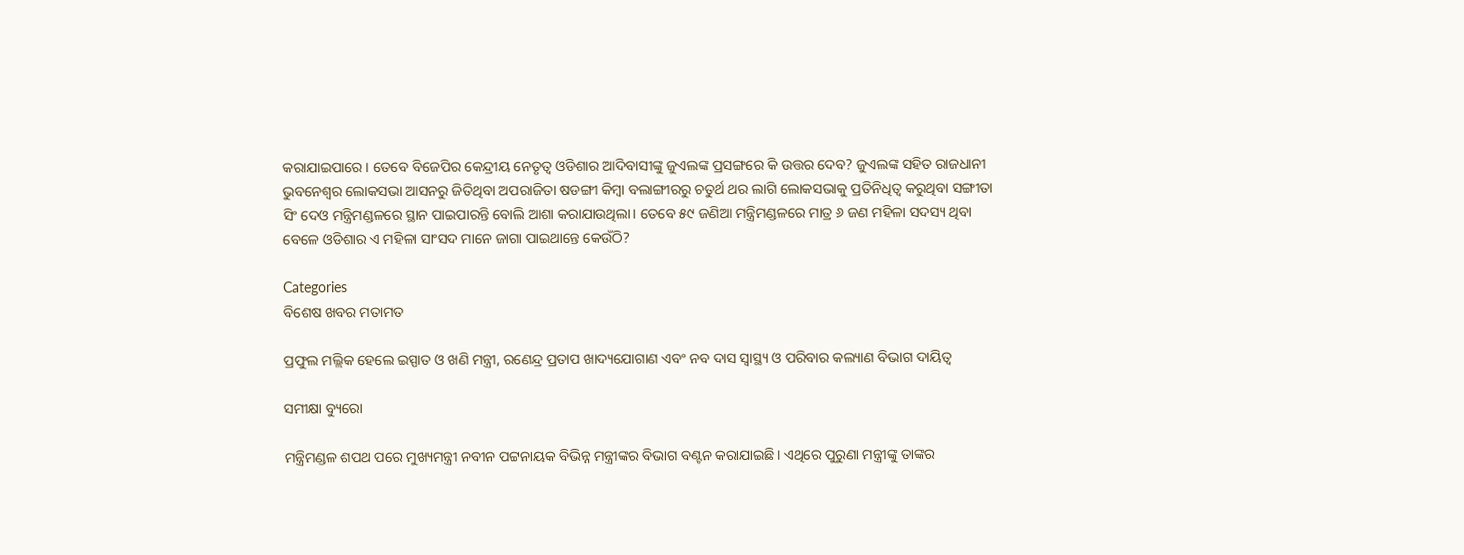କରାଯାଇପାରେ। ତେବେ ବିଜେପିର କେନ୍ଦ୍ରୀୟ ନେତୃତ୍ୱ ଓଡିଶାର ଆଦିବାସୀଙ୍କୁ ଜୁଏଲଙ୍କ ପ୍ରସଙ୍ଗରେ କି ଉତ୍ତର ଦେବ? ଜୁଏଲଙ୍କ ସହିତ ରାଜଧାନୀ ଭୁବନେଶ୍ୱର ଲୋକସଭା ଆସନରୁ ଜିତିଥିବା ଅପରାଜିତା ଷଡଙ୍ଗୀ କିମ୍ବା ବଲାଙ୍ଗୀରରୁ ଚତୁର୍ଥ ଥର ଲାଗି ଲୋକସଭାକୁ ପ୍ରତିନିଧିତ୍ଵ କରୁଥିବା ସଙ୍ଗୀତା ସିଂ ଦେଓ ମନ୍ତ୍ରିମଣ୍ଡଳରେ ସ୍ଥାନ ପାଇପାରନ୍ତି ବୋଲି ଆଶା କରାଯାଉଥିଲା। ତେବେ ୫୯ ଜଣିଆ ମନ୍ତ୍ରିମଣ୍ଡଳରେ ମାତ୍ର ୬ ଜଣ ମହିଳା ସଦସ୍ୟ ଥିବା ବେଳେ ଓଡିଶାର ଏ ମହିଳା ସାଂସଦ ମାନେ ଜାଗା ପାଇଥାନ୍ତେ କେଉଁଠି?

Categories
ବିଶେଷ ଖବର ମତାମତ

ପ୍ରଫୁଲ ମଲ୍ଲିକ ହେଲେ ଇସ୍ପାତ ଓ ଖଣି ମନ୍ତ୍ରୀ, ରଣେନ୍ଦ୍ର ପ୍ରତାପ ଖାଦ୍ୟଯୋଗାଣ ଏବଂ ନବ ଦାସ ସ୍ବାସ୍ଥ୍ୟ ଓ ପରିବାର କଲ୍ୟାଣ ବିଭାଗ ଦାୟିତ୍ବ

ସମୀକ୍ଷା ବ୍ୟୁରୋ

ମନ୍ତ୍ରିମଣ୍ଡଳ ଶପଥ ପରେ ମୁଖ୍ୟମନ୍ତ୍ରୀ ନବୀନ ପଟ୍ଟନାୟକ ବିଭିନ୍ନ ମନ୍ତ୍ରୀଙ୍କର ବିଭାଗ ବଣ୍ଟନ କରାଯାଇଛି। ଏଥିରେ ପୁରୁଣା ମନ୍ତ୍ରୀଙ୍କୁ ତାଙ୍କର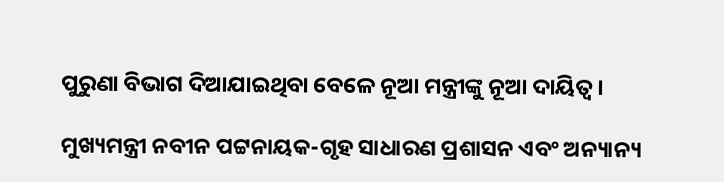ପୁରୁଣା ବିଭାଗ ଦିଆଯାଇଥିବା ବେଳେ ନୂଆ ମନ୍ତ୍ରୀଙ୍କୁ ନୂଆ ଦାୟିତ୍ବ।

ମୁଖ୍ୟମନ୍ତ୍ରୀ ନବୀନ ପଟ୍ଟନାୟକ-ଗୃହ ସାଧାରଣ ପ୍ରଶାସନ ଏବଂ ଅନ୍ୟାନ୍ୟ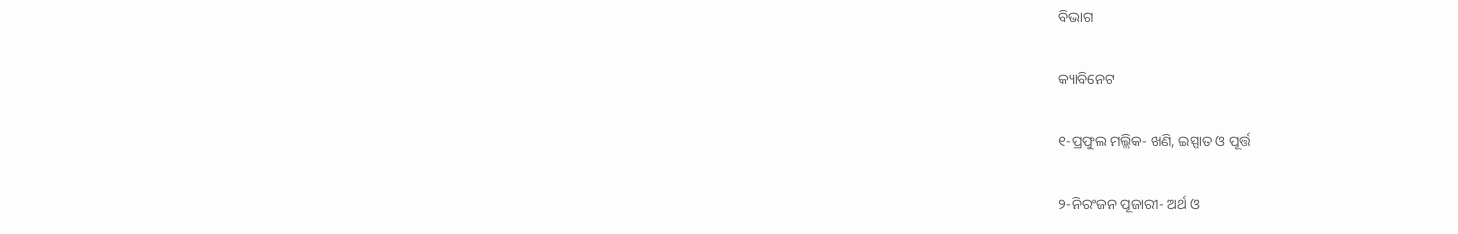ବିଭାଗ

କ୍ୟାବିନେଟ

୧-ପ୍ରଫୁଲ ମଲ୍ଲିକ- ଖଣି, ଇସ୍ପାତ ଓ ପୂର୍ତ୍ତ

୨-ନିରଂଜନ ପୂଜାରୀ- ଅର୍ଥ ଓ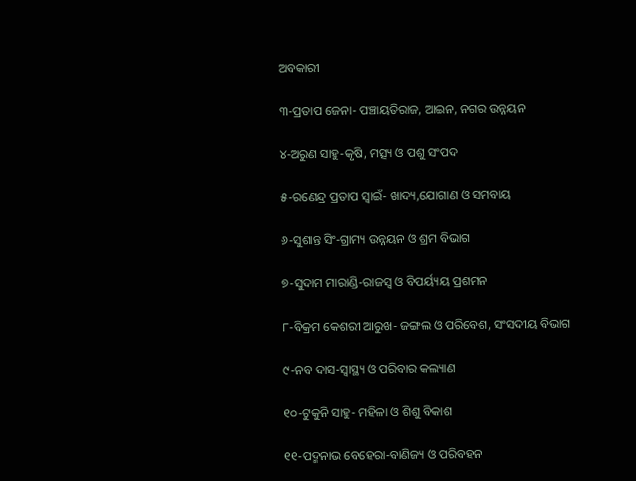ଅବକାରୀ

୩-ପ୍ରତାପ ଜେନା- ପଞ୍ଚାୟତିରାଜ, ଆଇନ, ନଗର ଉନ୍ନୟନ

୪-ଅରୁଣ ସାହୁ-କୃଷି, ମତ୍ସ୍ୟ ଓ ପଶୁ ସଂପଦ

୫-ରଣେନ୍ଦ୍ର ପ୍ରତାପ ସ୍ବାଇଁ- ଖାଦ୍ୟ,ଯୋଗାଣ ଓ ସମବାୟ

୬-ସୁଶାନ୍ତ ସିଂ-ଗ୍ରାମ୍ୟ ଉନ୍ନୟନ ଓ ଶ୍ରମ ବିଭାଗ

୭-ସୁଦାମ ମାରାଣ୍ଡି-ରାଜସ୍ବ ଓ ବିପର୍ୟ୍ୟୟ ପ୍ରଶମନ

୮-ବିକ୍ରମ କେଶରୀ ଆରୁଖ- ଜଙ୍ଗଲ ଓ ପରିବେଶ, ସଂସଦୀୟ ବିଭାଗ

୯-ନବ ଦାସ-ସ୍ବାସ୍ଥ୍ୟ ଓ ପରିବାର କଲ୍ୟାଣ

୧୦-ଟୁକୁନି ସାହୁ- ମହିଳା ଓ ଶିଶୁ ବିକାଶ

୧୧-ପଦ୍ମନାଭ ବେହେରା-ବାଣିଜ୍ୟ ଓ ପରିବହନ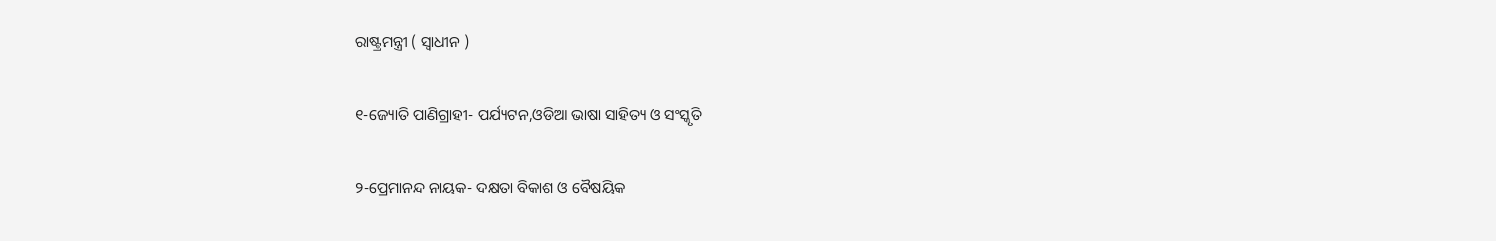ରାଷ୍ଟ୍ରମନ୍ତ୍ରୀ ( ସ୍ବାଧୀନ )

୧-ଜ୍ୟୋତି ପାଣିଗ୍ରାହୀ- ପର୍ଯ୍ୟଟନ,ଓଡିଆ ଭାଷା ସାହିତ୍ୟ ଓ ସଂସ୍କୃତି

୨-ପ୍ରେମାନନ୍ଦ ନାୟକ- ଦକ୍ଷତା ବିକାଶ ଓ ବୈଷୟିକ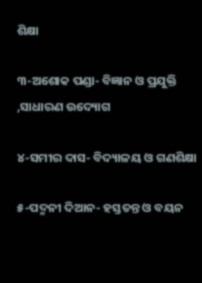ଶିକ୍ଷା

୩-ଅଶୋକ ପଣ୍ଡା- ବିଜ୍ଞାନ ଓ ପ୍ରଯୁକ୍ତି ,ସାଧାରଣ ଉଦ୍ୟୋଗ

୪-ସମୀର ଦାସ- ବିଦ୍ୟାଳୟ ଓ ଗଣଶିକ୍ଷା

୫-ପଦ୍ମନୀ ଦିଆନ- ହସ୍ତତନ୍ତ ଓ ବୟନ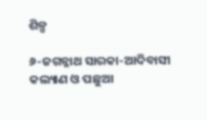ଶିଳ୍ପ

୬-ଜଗନ୍ନାଥ ସାରକା-ଆଦିବାସୀ କଲ୍ୟାଣ ଓ ପଛୁଆ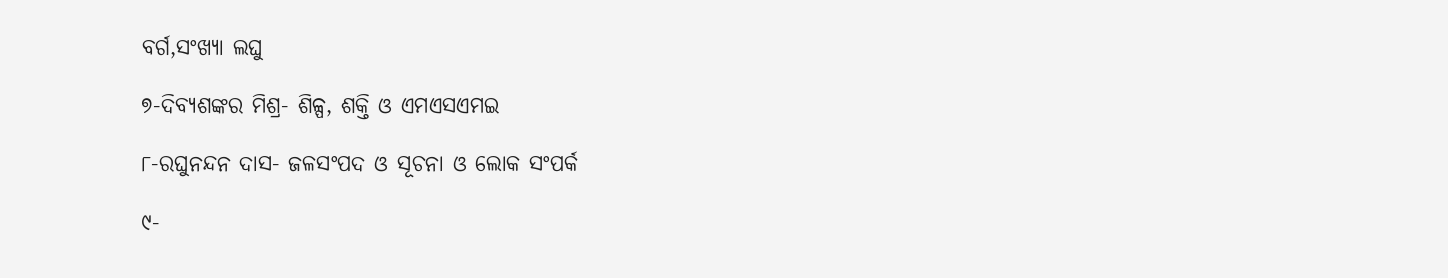ବର୍ଗ,ସଂଖ୍ୟା ଲଘୁ

୭-ଦିବ୍ୟଶଙ୍କର ମିଶ୍ର- ଶିଳ୍ପ, ଶକ୍ତି ଓ ଏମଏସଏମଇ

୮-ରଘୁନନ୍ଦନ ଦାସ- ଜଳସଂପଦ ଓ ସୂଚନା ଓ ଲୋକ ସଂପର୍କ

୯-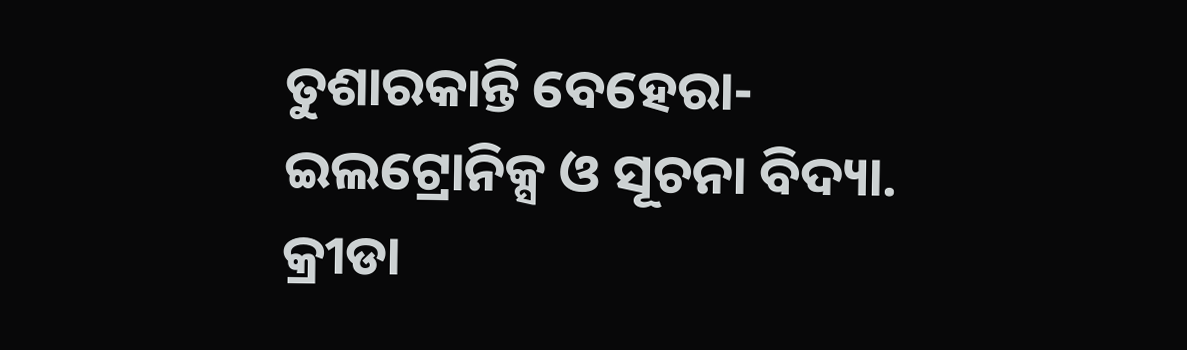ତୁଶାରକାନ୍ତି ବେହେରା-ଇଲଟ୍ରୋନିକ୍ସ ଓ ସୂଚନା ବିଦ୍ୟା.  କ୍ରୀଡା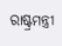ରାଷ୍ଟ୍ରମନ୍ତ୍ରୀ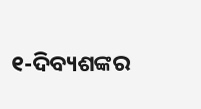୧-ଦିବ୍ୟଶଙ୍କର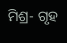ମିଶ୍ର- ଗୃହ